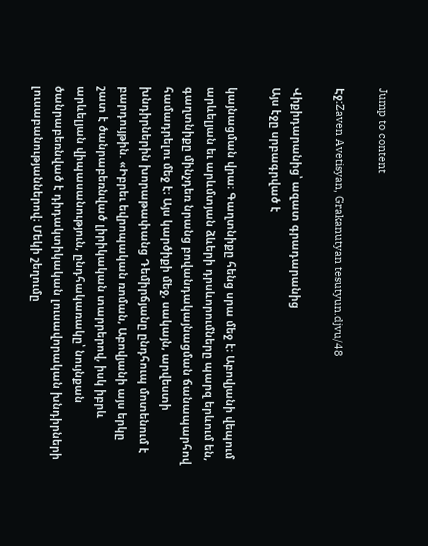Jump to content

Էջ:Zaven Avetisyan, Grakanutyan tesutyun.djvu/48

Վիքիդարանից՝ ազատ գրադարանից
Այս էջը սրբագրված է

կայնացման վրա։ Գաղտնիքը հենց սրա մեջ է։ Աբովյանի վեպում արևելյան եւ արևմտյան ձևերի դրսևորումները պարզ երևում են, գաղտնիքը մինչդեռ նրանց բովանդակայնացման ճանապարհով համադրելու մեջ է։ Այս կարծիքի մեջ, սակայն, արվեստի խնդիրներին խորաթափանց Դեմիրճյանը ընդհուպ մոտենում է բարդույթին. «Իբրեւ եվրոպական ռոման, Աբովյանի այս երկը շատ է ծանրաբեռնված լիրիկական տարրերով, իսկ իբրև արևելյան վիպասանություն, ընդհակառակը՝ նույնքան ծանրաբեռնված է դիդակտիկական լուսավորական խնդիրների լուսաբանությաններով։ Մեկի շեղումը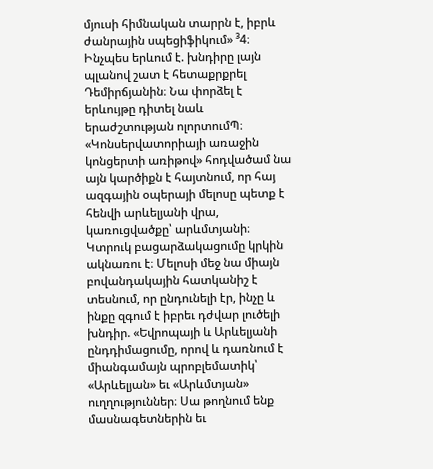մյուսի հիմնական տարրն է, իբրև ժանրային սպեցիֆիկում» ³4։ Ինչպես երևում է. խնդիրը լայն պլանով շատ է հետաքրքրել Դեմիրճյանին։ Նա փորձել է երևույթը դիտել նաև երաժշտության ոլորտումՊ։ «Կոնսերվատորիայի առաջին կոնցերտի առիթով» հոդվածամ նա այն կարծիքն է հայտնում, որ հայ ազգային օպերայի մելոսը պետք է հենվի արևելյանի վրա, կառուցվածքը՝ արևմտյանի։ Կտրուկ բացարձակացումը կրկին ակնառու է։ Մելոսի մեջ նա միայն բովանդակային հատկանիշ է տեսնում, որ ընդունելի էր, ինչը և ինքը զգում է իբրեւ դժվար լուծելի խնդիր. «Եվրոպայի և Արևելյանի ընդդիմացումը, որով և դառնում է միանգամայն պրոբլեմատիկ՝ «Արևելյան» եւ «Արևմտյան» ուղղություններ։ Սա թողնում ենք մասնագետներին եւ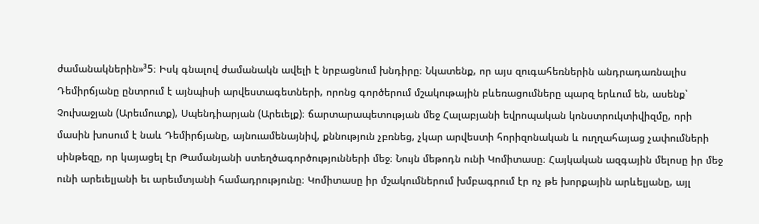ժամանակներին»³5։ Իսկ գնալով ժամանակն ավելի է նրբացնում խնդիրը։ Նկատենք, որ այս զուգահեռներին անդրադառնալիս Դեմիրճյանը ընտրում է այնպիսի արվեստագետների, որոնց գործերում մշակութային բևեռացումները պարզ երևում են, ասենք՝ Չուխաջյան (Արեւմուտք), Սպենդիարյան (Արեւելք)։ ճարտարապետության մեջ Հալաբյանի եվրոպական կոնստրուկտիվիզմը, որի մասին խոսում է նաև Դեմիրճյանը, այնուամենայնիվ, քննություն չբռնեց, չկար արվեստի հորիզոնական և ուղղահայաց չափումների սինթեզը, որ կայացել էր Թամանյանի ստեղծագործությունների մեջ։ Նույն մեթոդն ունի Կոմիտասը։ Հայկական ազգային մելոսը իր մեջ ունի արեւելյանի եւ արեւմտյանի համադրությունը։ Կոմիտասը իր մշակումներում խմբագրում էր ոչ թե խորքային արևելյանը, այլ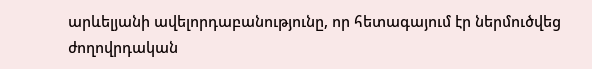արևելյանի ավելորդաբանությունը, որ հետագայում էր ներմուծվեց ժողովրդական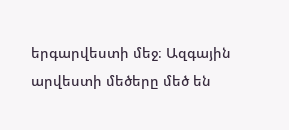երգարվեստի մեջ։ Ազգային արվեստի մեծերը մեծ են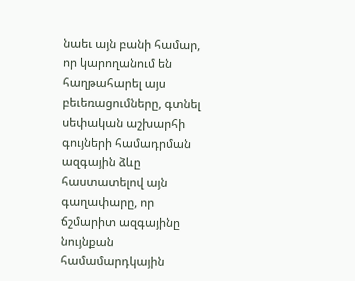նաեւ այն բանի համար, որ կարողանում են հաղթահարել այս բեւեռացումները, գտնել սեփական աշխարհի գույների համադրման ազգային ձևը հաստատելով այն գաղափարը, որ ճշմարիտ ազգայինը նույնքան համամարդկային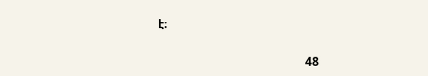է։

                                                 48